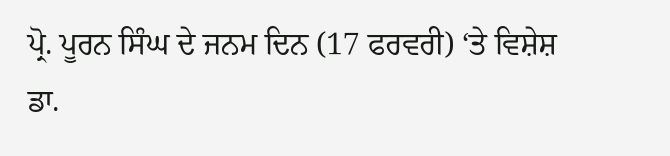ਪ੍ਰੋ. ਪੂਰਨ ਸਿੰਘ ਦੇ ਜਨਮ ਦਿਨ (17 ਫਰਵਰੀ) ‘ਤੇ ਵਿਸ਼ੇਸ਼
ਡਾ.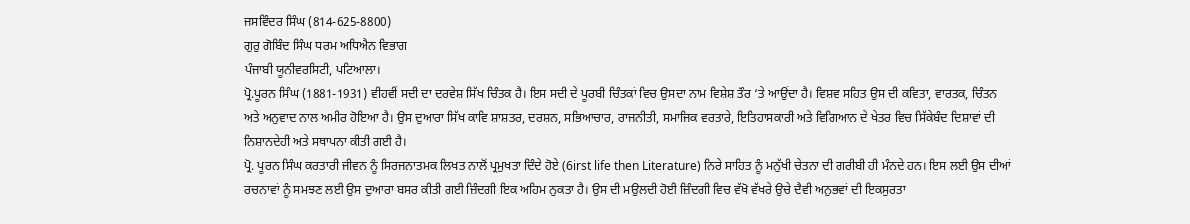ਜਸਵਿੰਦਰ ਸਿੰਘ (814-625-8800)
ਗੁਰੁ ਗੋਬਿੰਦ ਸਿੰਘ ਧਰਮ ਅਧਿਐਨ ਵਿਭਾਗ
ਪੰਜਾਬੀ ਯੂਨੀਵਰਸਿਟੀ, ਪਟਿਆਲਾ।
ਪ੍ਰੋ.ਪੂਰਨ ਸਿੰਘ (1881-1931) ਵੀਹਵੀਂ ਸਦੀ ਦਾ ਦਰਵੇਸ਼ ਸਿੱਖ ਚਿੰਤਕ ਹੈ। ਇਸ ਸਦੀ ਦੇ ਪੂਰਬੀ ਚਿੰਤਕਾਂ ਵਿਚ ਉਸਦਾ ਨਾਮ ਵਿਸ਼ੇਸ਼ ਤੌਰ ‘ਤੇ ਆਉਂਦਾ ਹੈ। ਵਿਸ਼ਵ ਸਹਿਤ ਉਸ ਦੀ ਕਵਿਤਾ, ਵਾਰਤਕ, ਚਿੰਤਨ ਅਤੇ ਅਨੁਵਾਦ ਨਾਲ ਅਮੀਰ ਹੋਇਆ ਹੈ। ਉਸ ਦੁਆਰਾ ਸਿੱਖ ਕਾਵਿ ਸ਼ਾਸ਼ਤਰ, ਦਰਸ਼ਨ, ਸਭਿਆਚਾਰ, ਰਾਜਨੀਤੀ, ਸਮਾਜਿਕ ਵਰਤਾਰੇ, ਇਤਿਹਾਸਕਾਰੀ ਅਤੇ ਵਿਗਿਆਨ ਦੇ ਖੇਤਰ ਵਿਚ ਸਿੱਕੇਬੰਦ ਦਿਸ਼ਾਵਾਂ ਦੀ ਨਿਸ਼ਾਨਦੇਹੀ ਅਤੇ ਸਥਾਪਨਾ ਕੀਤੀ ਗਈ ਹੈ।
ਪ੍ਰੋ. ਪੂਰਨ ਸਿੰਘ ਕਰਤਾਰੀ ਜੀਵਨ ਨੂੰ ਸਿਰਜਨਾਤਮਕ ਲਿਖਤ ਨਾਲੋਂ ਪ੍ਰਮੁਖਤਾ ਦਿੰਦੇ ਹੋਏ (6irst life then Literature) ਨਿਰੇ ਸਾਹਿਤ ਨੂੰ ਮਨੁੱਖੀ ਚੇਤਨਾ ਦੀ ਗਰੀਬੀ ਹੀ ਮੰਨਦੇ ਹਨ। ਇਸ ਲਈ ਉਸ ਦੀਆਂ ਰਚਨਾਵਾਂ ਨੂੰ ਸਮਝਣ ਲਈ ਉਸ ਦੁਆਰਾ ਬਸਰ ਕੀਤੀ ਗਈ ਜ਼ਿੰਦਗੀ ਇਕ ਅਹਿਮ ਨੁਕਤਾ ਹੈ। ਉਸ ਦੀ ਮਉਲਦੀ ਹੋਈ ਜ਼ਿੰਦਗੀ ਵਿਚ ਵੱਖੋ ਵੱਖਰੇ ਉਚੇ ਦੈਵੀ ਅਨੁਭਵਾਂ ਦੀ ਇਕਸੁਰਤਾ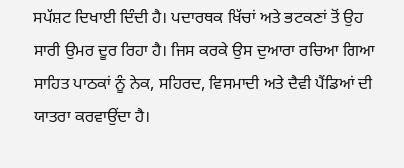ਸਪੱਸ਼ਟ ਦਿਖਾਈ ਦਿੰਦੀ ਹੈ। ਪਦਾਰਥਕ ਖਿੱਚਾਂ ਅਤੇ ਭਟਕਣਾਂ ਤੋਂ ਉਹ ਸਾਰੀ ਉਮਰ ਦੂਰ ਰਿਹਾ ਹੈ। ਜਿਸ ਕਰਕੇ ਉਸ ਦੁਆਰਾ ਰਚਿਆ ਗਿਆ ਸਾਹਿਤ ਪਾਠਕਾਂ ਨੂੰ ਨੇਕ, ਸਹਿਰਦ, ਵਿਸਮਾਦੀ ਅਤੇ ਦੈਵੀ ਪੈਂਡਿਆਂ ਦੀ ਯਾਤਰਾ ਕਰਵਾਉਂਦਾ ਹੈ।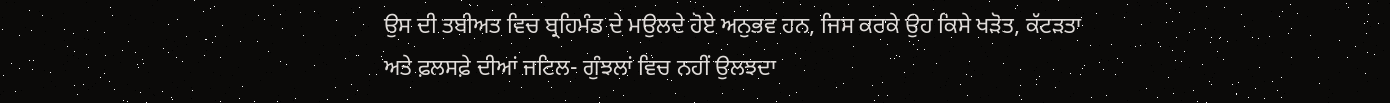ਉਸ ਦੀ ਤਬੀਅਤ ਵਿਚ ਬ੍ਰਹਿਮੰਡ ਦੇ ਮਉਲਦੇ ਹੋਏ ਅਨੁਭਵ ਹਨ, ਜਿਸ ਕਰਕੇ ਉਹ ਕਿਸੇ ਖੜੋਤ, ਕੱਟੜਤਾ ਅਤੇ ਫ਼ਲਸਫ਼ੇ ਦੀਆਂ ਜਟਿਲ- ਗੁੰਝਲਾਂ ਵਿਚ ਨਹੀਂ ਉਲਝਦਾ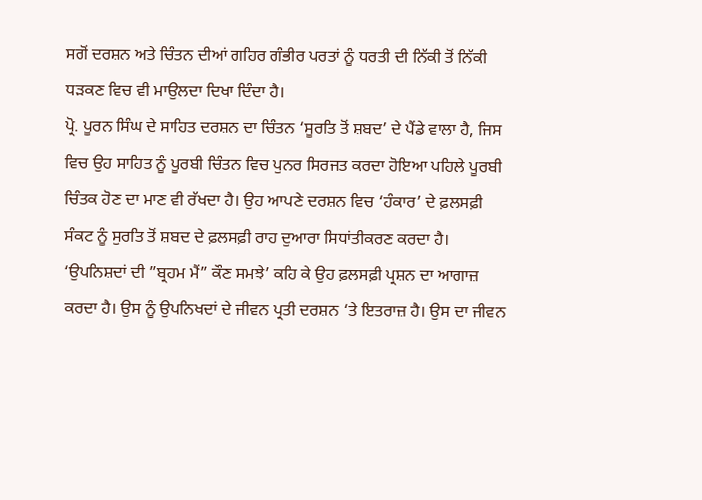ਸਗੋਂ ਦਰਸ਼ਨ ਅਤੇ ਚਿੰਤਨ ਦੀਆਂ ਗਹਿਰ ਗੰਭੀਰ ਪਰਤਾਂ ਨੂੰ ਧਰਤੀ ਦੀ ਨਿੱਕੀ ਤੋਂ ਨਿੱਕੀ ਧੜਕਣ ਵਿਚ ਵੀ ਮਾਉਲਦਾ ਦਿਖਾ ਦਿੰਦਾ ਹੈ।
ਪ੍ਰੋ. ਪੂਰਨ ਸਿੰਘ ਦੇ ਸਾਹਿਤ ਦਰਸ਼ਨ ਦਾ ਚਿੰਤਨ ‘ਸੂਰਤਿ ਤੋਂ ਸ਼ਬਦ’ ਦੇ ਪੈਂਡੇ ਵਾਲਾ ਹੈ, ਜਿਸ ਵਿਚ ਉਹ ਸਾਹਿਤ ਨੂੰ ਪੂਰਬੀ ਚਿੰਤਨ ਵਿਚ ਪੁਨਰ ਸਿਰਜਤ ਕਰਦਾ ਹੋਇਆ ਪਹਿਲੇ ਪੂਰਬੀ ਚਿੰਤਕ ਹੋਣ ਦਾ ਮਾਣ ਵੀ ਰੱਖਦਾ ਹੈ। ਉਹ ਆਪਣੇ ਦਰਸ਼ਨ ਵਿਚ ‘ਹੰਕਾਰ’ ਦੇ ਫ਼ਲਸਫ਼ੀ ਸੰਕਟ ਨੂੰ ਸੁਰਤਿ ਤੋਂ ਸ਼ਬਦ ਦੇ ਫ਼ਲਸਫ਼ੀ ਰਾਹ ਦੁਆਰਾ ਸਿਧਾਂਤੀਕਰਣ ਕਰਦਾ ਹੈ। ‘ਉਪਨਿਸ਼ਦਾਂ ਦੀ ”ਬ੍ਰਹਮ ਮੈਂ” ਕੌਣ ਸਮਝੇ’ ਕਹਿ ਕੇ ਉਹ ਫ਼ਲਸਫ਼ੀ ਪ੍ਰਸ਼ਨ ਦਾ ਆਗਾਜ਼ ਕਰਦਾ ਹੈ। ਉਸ ਨੂੰ ਉਪਨਿਖਦਾਂ ਦੇ ਜੀਵਨ ਪ੍ਰਤੀ ਦਰਸ਼ਨ ‘ਤੇ ਇਤਰਾਜ਼ ਹੈ। ਉਸ ਦਾ ਜੀਵਨ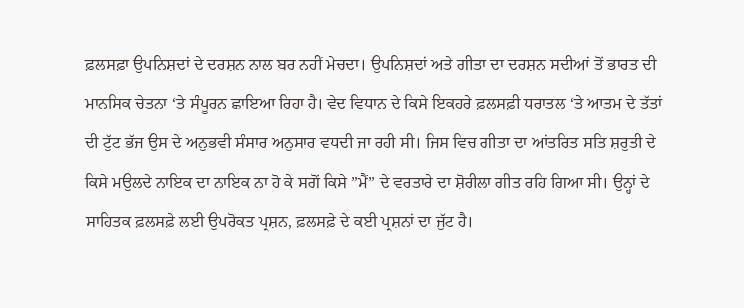ਫ਼ਲਸਫ਼ਾ ਉਪਨਿਸ਼ਦਾਂ ਦੇ ਦਰਸ਼ਨ ਨਾਲ ਬਰ ਨਹੀਂ ਮੇਚਦਾ। ਉਪਨਿਸ਼ਦਾਂ ਅਤੇ ਗੀਤਾ ਦਾ ਦਰਸ਼ਨ ਸਦੀਆਂ ਤੋਂ ਭਾਰਤ ਦੀ ਮਾਨਸਿਕ ਚੇਤਨਾ ‘ਤੇ ਸੰਪੂਰਨ ਛਾਇਆ ਰਿਹਾ ਹੈ। ਵੇਦ ਵਿਧਾਨ ਦੇ ਕਿਸੇ ਇਕਹਰੇ ਫ਼ਲਸਫ਼ੀ ਧਰਾਤਲ ‘ਤੇ ਆਤਮ ਦੇ ਤੱਤਾਂ ਦੀ ਟੁੱਟ ਭੱਜ ਉਸ ਦੇ ਅਨੁਭਵੀ ਸੰਸਾਰ ਅਨੁਸਾਰ ਵਧਦੀ ਜਾ ਰਹੀ ਸੀ। ਜਿਸ ਵਿਚ ਗੀਤਾ ਦਾ ਆਂਤਰਿਤ ਸਤਿ ਸ਼ਰੁਤੀ ਦੇ ਕਿਸੇ ਮਉਲਦੇ ਨਾਇਕ ਦਾ ਨਾਇਕ ਨਾ ਹੋ ਕੇ ਸਗੋਂ ਕਿਸੇ ”ਮੈਂ” ਦੇ ਵਰਤਾਰੇ ਦਾ ਸ਼ੋਰੀਲਾ ਗੀਤ ਰਹਿ ਗਿਆ ਸੀ। ਉਨ੍ਹਾਂ ਦੇ ਸਾਹਿਤਕ ਫ਼ਲਸਫ਼ੇ ਲਈ ਉਪਰੋਕਤ ਪ੍ਰਸ਼ਨ, ਫ਼ਲਸਫ਼ੇ ਦੇ ਕਈ ਪ੍ਰਸ਼ਨਾਂ ਦਾ ਜੁੱਟ ਹੈ।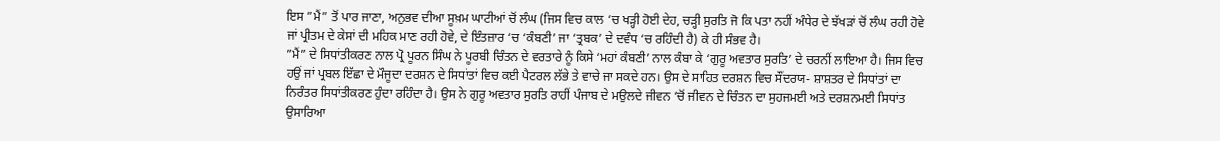ਇਸ ”ਮੈਂ” ਤੋਂ ਪਾਰ ਜਾਣਾ, ਅਨੁਭਵ ਦੀਆ ਸੂਖ਼ਮ ਘਾਟੀਆਂ ਚੋਂ ਲੰਘ (ਜਿਸ ਵਿਚ ਕਾਲ ‘ਚ ਖੜ੍ਹੀ ਹੋਈ ਦੇਹ, ਚੜ੍ਹੀ ਸੁਰਤਿ ਜੋ ਕਿ ਪਤਾ ਨਹੀਂ ਅੰਧੇਰ ਦੇ ਝੱਖੜਾਂ ਚੋਂ ਲੰਘ ਰਹੀ ਹੋਵੇ ਜਾਂ ਪ੍ਰੀਤਮ ਦੇ ਕੇਸਾਂ ਦੀ ਮਹਿਕ ਮਾਣ ਰਹੀ ਹੋਵੇ, ਦੇ ਇੰਤਜ਼ਾਰ ‘ਚ ‘ਕੰਬਣੀ’ ਜਾ ‘ਤ੍ਰਬਕ’ ਦੇ ਦਵੰਧ ‘ਚ ਰਹਿੰਦੀ ਹੈ) ਕੇ ਹੀ ਸੰਭਵ ਹੈ।
”ਮੈਂ” ਦੇ ਸਿਧਾਂਤੀਕਰਣ ਨਾਲ ਪ੍ਰੋ ਪੂਰਨ ਸਿੰਘ ਨੇ ਪੂਰਬੀ ਚਿੰਤਨ ਦੇ ਵਰਤਾਰੇ ਨੂੰ ਕਿਸੇ ‘ਮਹਾਂ ਕੰਬਣੀ’ ਨਾਲ ਕੰਬਾ ਕੇ ‘ਗੁਰੂ ਅਵਤਾਰ ਸੁਰਤਿ’ ਦੇ ਚਰਨੀਂ ਲਾਇਆ ਹੈ। ਜਿਸ ਵਿਚ ਹਉਂ ਜਾਂ ਪ੍ਰਬਲ ਇੱਛਾ ਦੇ ਮੌਜੂਦਾ ਦਰਸ਼ਨ ਦੇ ਸਿਧਾਂਤਾਂ ਵਿਚ ਕਈ ਪੈਟਰਲ ਲੱਭੇ ਤੇ ਵਾਚੇ ਜਾ ਸਕਦੇ ਹਨ। ਉਸ ਦੇ ਸਾਹਿਤ ਦਰਸ਼ਨ ਵਿਚ ਸੌਂਦਰਯ- ਸ਼ਾਸ਼ਤਰ ਦੇ ਸਿਧਾਂਤਾਂ ਦਾ ਨਿਰੰਤਰ ਸਿਧਾਂਤੀਕਰਣ ਹੁੰਦਾ ਰਹਿੰਦਾ ਹੈ। ਉਸ ਨੇ ਗੁਰੂ ਅਵਤਾਰ ਸੁਰਤਿ ਰਾਹੀਂ ਪੰਜਾਬ ਦੇ ਮਉਲਦੇ ਜੀਵਨ ‘ਚੋਂ ਜੀਵਨ ਦੇ ਚਿੰਤਨ ਦਾ ਸੁਹਜਮਈ ਅਤੇ ਦਰਸ਼ਨਮਈ ਸਿਧਾਂਤ ਉਸਾਰਿਆ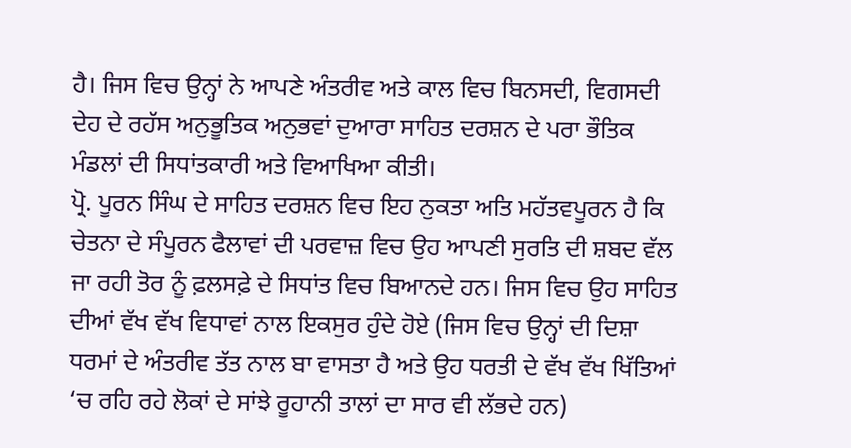ਹੈ। ਜਿਸ ਵਿਚ ਉਨ੍ਹਾਂ ਨੇ ਆਪਣੇ ਅੰਤਰੀਵ ਅਤੇ ਕਾਲ ਵਿਚ ਬਿਨਸਦੀ, ਵਿਗਸਦੀ ਦੇਹ ਦੇ ਰਹੱਸ ਅਨੁਭੂਤਿਕ ਅਨੁਭਵਾਂ ਦੁਆਰਾ ਸਾਹਿਤ ਦਰਸ਼ਨ ਦੇ ਪਰਾ ਭੌਤਿਕ ਮੰਡਲਾਂ ਦੀ ਸਿਧਾਂਤਕਾਰੀ ਅਤੇ ਵਿਆਖਿਆ ਕੀਤੀ।
ਪ੍ਰੋ. ਪੂਰਨ ਸਿੰਘ ਦੇ ਸਾਹਿਤ ਦਰਸ਼ਨ ਵਿਚ ਇਹ ਨੁਕਤਾ ਅਤਿ ਮਹੱਤਵਪੂਰਨ ਹੈ ਕਿ ਚੇਤਨਾ ਦੇ ਸੰਪੂਰਨ ਫੈਲਾਵਾਂ ਦੀ ਪਰਵਾਜ਼ ਵਿਚ ਉਹ ਆਪਣੀ ਸੁਰਤਿ ਦੀ ਸ਼ਬਦ ਵੱਲ ਜਾ ਰਹੀ ਤੋਰ ਨੂੰ ਫ਼ਲਸਫ਼ੇ ਦੇ ਸਿਧਾਂਤ ਵਿਚ ਬਿਆਨਦੇ ਹਨ। ਜਿਸ ਵਿਚ ਉਹ ਸਾਹਿਤ ਦੀਆਂ ਵੱਖ ਵੱਖ ਵਿਧਾਵਾਂ ਨਾਲ ਇਕਸੁਰ ਹੁੰਦੇ ਹੋਏ (ਜਿਸ ਵਿਚ ਉਨ੍ਹਾਂ ਦੀ ਦਿਸ਼ਾ ਧਰਮਾਂ ਦੇ ਅੰਤਰੀਵ ਤੱਤ ਨਾਲ ਬਾ ਵਾਸਤਾ ਹੈ ਅਤੇ ਉਹ ਧਰਤੀ ਦੇ ਵੱਖ ਵੱਖ ਖਿੱਤਿਆਂ ‘ਚ ਰਹਿ ਰਹੇ ਲੋਕਾਂ ਦੇ ਸਾਂਝੇ ਰੂਹਾਨੀ ਤਾਲਾਂ ਦਾ ਸਾਰ ਵੀ ਲੱਭਦੇ ਹਨ)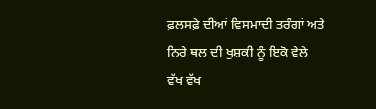ਫ਼ਲਸਫ਼ੇ ਦੀਆਂ ਵਿਸਮਾਦੀ ਤਰੰਗਾਂ ਅਤੇ ਨਿਰੇ ਥਲ ਦੀ ਖੁਸ਼ਕੀ ਨੂੰ ਇਕੋ ਵੇਲੇ ਵੱਖ ਵੱਖ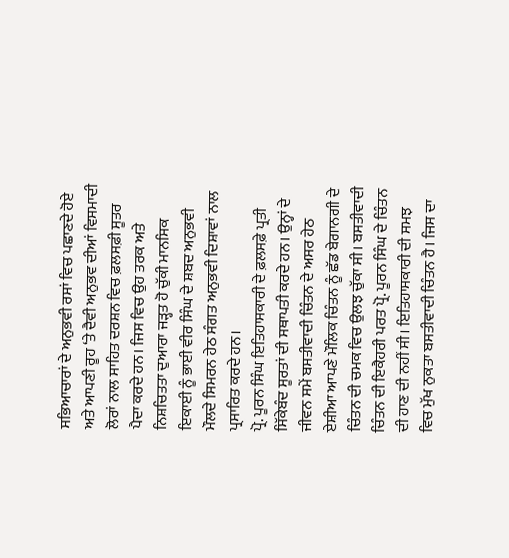ਸਭਿਆਚਾਰਾਂ ਦੇ ਅਨੁਭਵੀ ਰਸਾਂ ਵਿਚ ਪਛਾਣਦੇ ਹੋਏ ਅਤੇ ਆਪਣੀ ਰੂਹ ‘ਤੇ ਦੈਵੀ ਅਨੁਭਵ ਦੀਆਂ ਵਿਸਮਾਦੀ ਲੋਰਾਂ ਨਾਲ ਸਾਹਿਤ ਦਰਸ਼ਨ ਵਿਚ ਫ਼ਲਸਫ਼ੀ ਸੂਤਰ ਪੈਦਾ ਕਰਦੇ ਹਨ। ਜਿਸ ਵਿਚ ਉਹ ਤਰਕ ਅਤੇ ਨਿਸ਼ਚਿਤਤਾ ਦੁਆਰਾ ਜੜ੍ਹਤ ਹੋ ਚੁੱਕੀ ਮਾਨਸਿਕ ਇਕਾਈ ਨੂੰ ਭਾਈ ਵੀਰ ਸਿੰਘ ਦੇ ਸ਼ਬਦ ਅਨੁਭਵੀ ਮੌਲਦੇ ਸਿਮਰਨ ਹੇਠ ਸੰਗਤ ਅਨੁਭਵੀ ਦਿਸ਼ਾਵਾਂ ਨਾਲ ਪ੍ਰਸਾਰਿਤ ਕਰਦੇ ਹਨ।
ਪ੍ਰੋ. ਪੂਰਨ ਸਿੰਘ ਇਤਿਹਾਸਕਾਰੀ ਦੇ ਫ਼ਲਸਫ਼ੇ ਪ੍ਰਤੀ ਸਿੱਕੇਬੰਦ ਸੂਰਤਾਂ ਦੀ ਸਥਾਪਤੀ ਕਰਦੇ ਹਨ। ਉਨ੍ਹਾਂ ਦੇ ਜੀਵਨ ਸਮੇਂ ਬਸਤੀਵਾਦੀ ਚਿੰਤਨ ਦੇ ਅਸਰ ਹੇਠ ਏਸ਼ੀਆ ਆਪਣੇ ਮੌਲਿਕ ਚਿੰਤਨ ਨੂੰ ਛੱਡ ਬੇਗਾਨਗੀ ਦੇ ਚਿੰਤਨ ਦੀ ਚਮਕ ਵਿਚ ਉਲਝ ਚੁੱਕਾ ਸੀ। ਬਸਤੀਵਾਦੀ ਚਿੰਤਨ ਦੀ ਇਕੈਹਰੀ ਪਰਤ ਪ੍ਰੋ. ਪੂਰਨ ਸਿੰਘ ਦੇ ਚਿੰਤਨ ਦੀ ਹਾਣ ਦੀ ਨਹੀਂ ਸੀ। ਇਤਿਹਾਸਕਾਰੀ ਦੀ ਸਮਝ ਵਿਚ ਮੁੱਖ ਨੁਕਤਾ ਬਸਤੀਵਾਦੀ ਚਿੰਤਨ ਹੈ। ਜਿਸ ਦਾ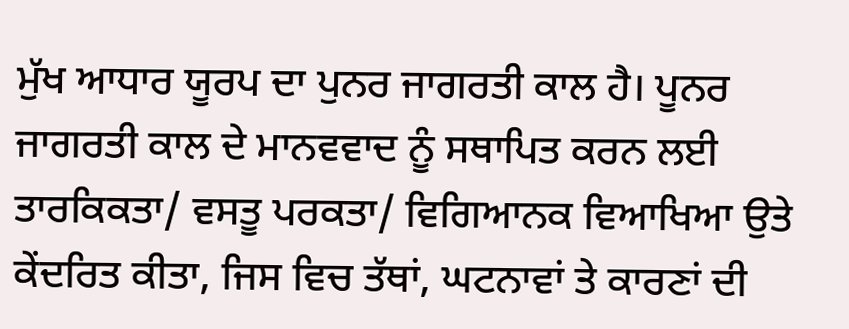ਮੁੱਖ ਆਧਾਰ ਯੂਰਪ ਦਾ ਪੁਨਰ ਜਾਗਰਤੀ ਕਾਲ ਹੈ। ਪੂਨਰ ਜਾਗਰਤੀ ਕਾਲ ਦੇ ਮਾਨਵਵਾਦ ਨੂੰ ਸਥਾਪਿਤ ਕਰਨ ਲਈ ਤਾਰਕਿਕਤਾ/ ਵਸਤੂ ਪਰਕਤਾ/ ਵਿਗਿਆਨਕ ਵਿਆਖਿਆ ਉਤੇ ਕੇਂਦਰਿਤ ਕੀਤਾ, ਜਿਸ ਵਿਚ ਤੱਥਾਂ, ਘਟਨਾਵਾਂ ਤੇ ਕਾਰਣਾਂ ਦੀ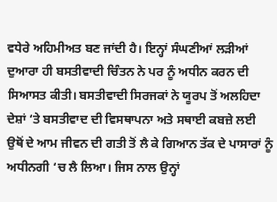ਵਧੇਰੇ ਅਹਿਮੀਅਤ ਬਣ ਜਾਂਦੀ ਹੈ। ਇਨ੍ਹਾਂ ਸੰਘਣੀਆਂ ਲੜੀਆਂ ਦੁਆਰਾ ਹੀ ਬਸਤੀਵਾਦੀ ਚਿੰਤਨ ਨੇ ਪਰ ਨੂੰ ਅਧੀਨ ਕਰਨ ਦੀ ਸਿਆਸਤ ਕੀਤੀ। ਬਸਤੀਵਾਦੀ ਸਿਰਜਕਾਂ ਨੇ ਯੂਰਪ ਤੋਂ ਅਲਹਿਦਾ ਦੇਸ਼ਾਂ ‘ਤੇ ਬਸਤੀਵਾਦ ਦੀ ਵਿਸਥਾਪਨਾ ਅਤੇ ਸਥਾਈ ਕਬਜ਼ੇ ਲਈ ਉਥੋਂ ਦੇ ਆਮ ਜੀਵਨ ਦੀ ਗਤੀ ਤੋਂ ਲੈ ਕੇ ਗਿਆਨ ਤੱਕ ਦੇ ਪਾਸਾਰਾਂ ਨੂੰ ਅਧੀਨਗੀ ‘ਚ ਲੈ ਲਿਆ। ਜਿਸ ਨਾਲ ਉਨ੍ਹਾਂ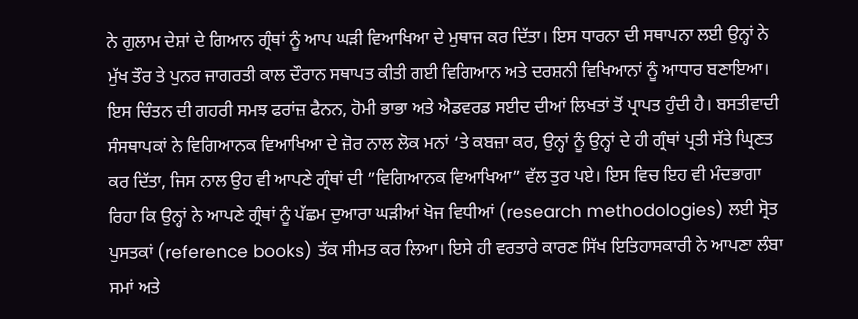ਨੇ ਗੁਲਾਮ ਦੇਸ਼ਾਂ ਦੇ ਗਿਆਨ ਗ੍ਰੰਥਾਂ ਨੂੰ ਆਪ ਘੜੀ ਵਿਆਖਿਆ ਦੇ ਮੁਥਾਜ ਕਰ ਦਿੱਤਾ। ਇਸ ਧਾਰਨਾ ਦੀ ਸਥਾਪਨਾ ਲਈ ਉਨ੍ਹਾਂ ਨੇ ਮੁੱਖ ਤੌਰ ਤੇ ਪੁਨਰ ਜਾਗਰਤੀ ਕਾਲ ਦੌਰਾਨ ਸਥਾਪਤ ਕੀਤੀ ਗਈ ਵਿਗਿਆਨ ਅਤੇ ਦਰਸ਼ਨੀ ਵਿਖਿਆਨਾਂ ਨੂੰ ਆਧਾਰ ਬਣਾਇਆ। ਇਸ ਚਿੰਤਨ ਦੀ ਗਹਰੀ ਸਮਝ ਫਰਾਂਜ਼ ਫੈਨਨ, ਹੋਮੀ ਭਾਭਾ ਅਤੇ ਐਡਵਰਡ ਸਈਦ ਦੀਆਂ ਲਿਖਤਾਂ ਤੋਂ ਪ੍ਰਾਪਤ ਹੁੰਦੀ ਹੈ। ਬਸਤੀਵਾਦੀ ਸੰਸਥਾਪਕਾਂ ਨੇ ਵਿਗਿਆਨਕ ਵਿਆਖਿਆ ਦੇ ਜ਼ੋਰ ਨਾਲ ਲੋਕ ਮਨਾਂ ‘ਤੇ ਕਬਜ਼ਾ ਕਰ, ਉਨ੍ਹਾਂ ਨੂੰ ਉਨ੍ਹਾਂ ਦੇ ਹੀ ਗ੍ਰੰਥਾਂ ਪ੍ਰਤੀ ਸੱਤੇ ਘ੍ਰਿਣਤ ਕਰ ਦਿੱਤਾ, ਜਿਸ ਨਾਲ ਉਹ ਵੀ ਆਪਣੇ ਗ੍ਰੰਥਾਂ ਦੀ ”ਵਿਗਿਆਨਕ ਵਿਆਖਿਆ” ਵੱਲ ਤੁਰ ਪਏ। ਇਸ ਵਿਚ ਇਹ ਵੀ ਮੰਦਭਾਗਾ ਰਿਹਾ ਕਿ ਉਨ੍ਹਾਂ ਨੇ ਆਪਣੇ ਗ੍ਰੰਥਾਂ ਨੂੰ ਪੱਛਮ ਦੁਆਰਾ ਘੜੀਆਂ ਖੋਜ ਵਿਧੀਆਂ (research methodologies) ਲਈ ਸ੍ਰੋਤ ਪੁਸਤਕਾਂ (reference books) ਤੱਕ ਸੀਮਤ ਕਰ ਲਿਆ। ਇਸੇ ਹੀ ਵਰਤਾਰੇ ਕਾਰਣ ਸਿੱਖ ਇਤਿਹਾਸਕਾਰੀ ਨੇ ਆਪਣਾ ਲੰਬਾ ਸਮਾਂ ਅਤੇ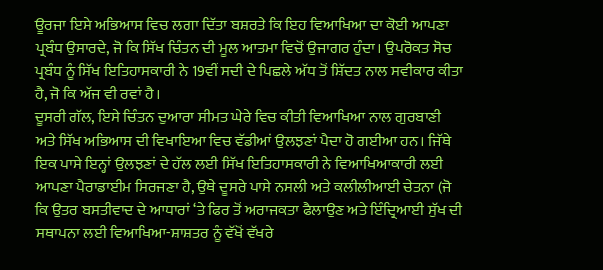ਊਰਜਾ ਇਸੇ ਅਭਿਆਸ ਵਿਚ ਲਗਾ ਦਿੱਤਾ ਬਸ਼ਰਤੇ ਕਿ ਇਹ ਵਿਆਖਿਆ ਦਾ ਕੋਈ ਆਪਣਾ ਪ੍ਰਬੰਧ ਉਸਾਰਦੇ, ਜੋ ਕਿ ਸਿੱਖ ਚਿੰਤਨ ਦੀ ਮੂਲ ਆਤਮਾ ਵਿਚੋਂ ਉਜਾਗਰ ਹੁੰਦਾ। ਉਪਰੋਕਤ ਸੋਚ ਪ੍ਰਬੰਧ ਨੂੰ ਸਿੱਖ ਇਤਿਹਾਸਕਾਰੀ ਨੇ 19ਵੀਂ ਸਦੀ ਦੇ ਪਿਛਲੇ ਅੱਧ ਤੋਂ ਸ਼ਿੱਦਤ ਨਾਲ ਸਵੀਕਾਰ ਕੀਤਾ ਹੈ, ਜੋ ਕਿ ਅੱਜ ਵੀ ਰਵਾਂ ਹੈ।
ਦੂਸਰੀ ਗੱਲ, ਇਸੇ ਚਿੰਤਨ ਦੁਆਰਾ ਸੀਮਤ ਘੇਰੇ ਵਿਚ ਕੀਤੀ ਵਿਆਖਿਆ ਨਾਲ ਗੁਰਬਾਣੀ ਅਤੇ ਸਿੱਖ ਅਭਿਆਸ ਦੀ ਵਿਖਾਇਆ ਵਿਚ ਵੱਡੀਆਂ ਉਲਝਣਾਂ ਪੈਦਾ ਹੋ ਗਈਆ ਹਨ। ਜਿੱਥੇ ਇਕ ਪਾਸੇ ਇਨ੍ਹਾਂ ਉਲਝਣਾਂ ਦੇ ਹੱਲ ਲਈ ਸਿੱਖ ਇਤਿਹਾਸਕਾਰੀ ਨੇ ਵਿਆਖਿਆਕਾਰੀ ਲਈ ਆਪਣਾ ਪੈਰਾਡਾਈਮ ਸਿਰਜਣਾ ਹੈ, ਉਥੇ ਦੂਸਰੇ ਪਾਸੇ ਨਸਲੀ ਅਤੇ ਕਲੀਲੀਆਈ ਚੇਤਨਾ (ਜੋ ਕਿ ਉਤਰ ਬਸਤੀਵਾਦ ਦੇ ਆਧਾਰਾਂ ‘ਤੇ ਫਿਰ ਤੋਂ ਅਰਾਜਕਤਾ ਫੈਲਾਉਣ ਅਤੇ ਇੰਦ੍ਰਿਆਈ ਸੁੱਖ ਦੀ ਸਥਾਪਨਾ ਲਈ ਵਿਆਖਿਆ-ਸ਼ਾਸ਼ਤਰ ਨੂੰ ਵੱਖੋਂ ਵੱਖਰੇ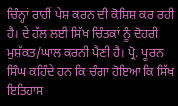ਚਿੰਨ੍ਹਾਂ ਰਾਹੀਂ ਪੇਸ਼ ਕਰਨ ਦੀ ਕੋਸ਼ਿਸ਼ ਕਰ ਰਹੀ ਹੈ। ਦੇ ਹੱਲ ਲਈ ਸਿੱਖ ਚਿੰਤਕਾਂ ਨੂੰ ਦੋਹਰੀ ਮੁਸ਼ੱਕਤ/ਘਾਲ ਕਰਨੀ ਪੈਣੀ ਹੈ। ਪ੍ਰੋ. ਪੂਰਨ ਸਿੰਘ ਕਹਿੰਦੇ ਹਨ ਕਿ ਚੰਗਾ ਹੋਇਆ ਕਿ ਸਿੱਖ ਇਤਿਹਾਸ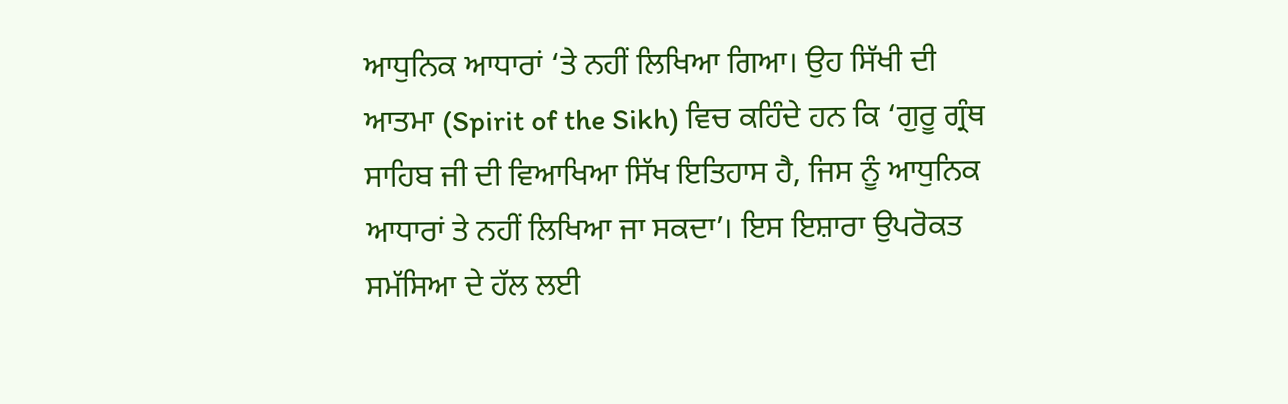ਆਧੁਨਿਕ ਆਧਾਰਾਂ ‘ਤੇ ਨਹੀਂ ਲਿਖਿਆ ਗਿਆ। ਉਹ ਸਿੱਖੀ ਦੀ ਆਤਮਾ (Spirit of the Sikh) ਵਿਚ ਕਹਿੰਦੇ ਹਨ ਕਿ ‘ਗੁਰੂ ਗ੍ਰੰਥ ਸਾਹਿਬ ਜੀ ਦੀ ਵਿਆਖਿਆ ਸਿੱਖ ਇਤਿਹਾਸ ਹੈ, ਜਿਸ ਨੂੰ ਆਧੁਨਿਕ ਆਧਾਰਾਂ ਤੇ ਨਹੀਂ ਲਿਖਿਆ ਜਾ ਸਕਦਾ’। ਇਸ ਇਸ਼ਾਰਾ ਉਪਰੋਕਤ ਸਮੱਸਿਆ ਦੇ ਹੱਲ ਲਈ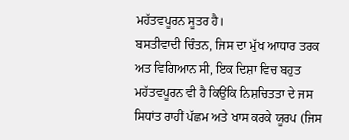ਮਹੱਤਵਪੂਰਨ ਸੂਤਰ ਹੈ।
ਬਸਤੀਵਾਦੀ ਚਿੰਤਨ, ਜਿਸ ਦਾ ਮੁੱਖ ਆਧਾਰ ਤਰਕ ਅਤ ਵਿਗਿਆਨ ਸੀ, ਇਕ ਦਿਸ਼ਾ ਵਿਚ ਬਹੁਤ ਮਹੱਤਵਪੂਰਨ ਵੀ ਹੈ ਕਿਉਂਕਿ ਨਿਸ਼ਚਿਤਤਾ ਦੇ ਜਸ ਸਿਧਾਂਤ ਰਾਹੀਂ ਪੱਛਮ ਅਤੇ ਖਾਸ ਕਰਕੇ ਯੂਰਪ (ਜਿਸ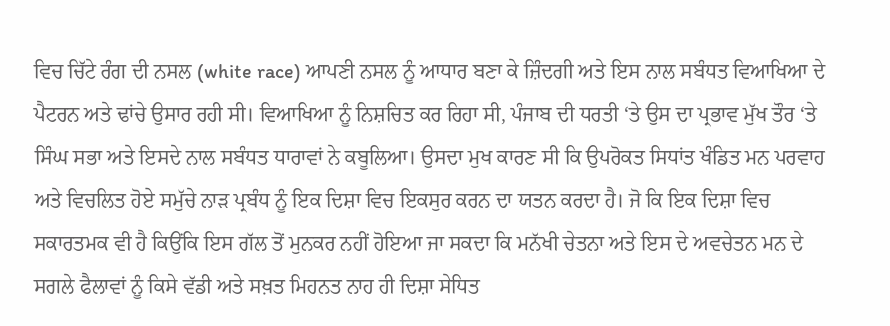ਵਿਚ ਚਿੱਟੇ ਰੰਗ ਦੀ ਨਸਲ (white race) ਆਪਣੀ ਨਸਲ ਨੂੰ ਆਧਾਰ ਬਣਾ ਕੇ ਜ਼ਿੰਦਗੀ ਅਤੇ ਇਸ ਨਾਲ ਸਬੰਧਤ ਵਿਆਖਿਆ ਦੇ ਪੈਟਰਨ ਅਤੇ ਢਾਂਚੇ ਉਸਾਰ ਰਹੀ ਸੀ। ਵਿਆਖਿਆ ਨੂੰ ਨਿਸ਼ਚਿਤ ਕਰ ਰਿਹਾ ਸੀ, ਪੰਜਾਬ ਦੀ ਧਰਤੀ ‘ਤੇ ਉਸ ਦਾ ਪ੍ਰਭਾਵ ਮੁੱਖ ਤੌਰ ‘ਤੇ ਸਿੰਘ ਸਭਾ ਅਤੇ ਇਸਦੇ ਨਾਲ ਸਬੰਧਤ ਧਾਰਾਵਾਂ ਨੇ ਕਬੂਲਿਆ। ਉਸਦਾ ਮੁਖ ਕਾਰਣ ਸੀ ਕਿ ਉਪਰੋਕਤ ਸਿਧਾਂਤ ਖੰਡਿਤ ਮਨ ਪਰਵਾਹ ਅਤੇ ਵਿਚਲਿਤ ਹੋਏ ਸਮੁੱਚੇ ਨਾੜ ਪ੍ਰਬੰਧ ਨੂੰ ਇਕ ਦਿਸ਼ਾ ਵਿਚ ਇਕਸੁਰ ਕਰਨ ਦਾ ਯਤਨ ਕਰਦਾ ਹੈ। ਜੋ ਕਿ ਇਕ ਦਿਸ਼ਾ ਵਿਚ ਸਕਾਰਤਮਕ ਵੀ ਹੈ ਕਿਉਂਕਿ ਇਸ ਗੱਲ ਤੋਂ ਮੁਨਕਰ ਨਹੀਂ ਹੋਇਆ ਜਾ ਸਕਦਾ ਕਿ ਮਨੱਖੀ ਚੇਤਨਾ ਅਤੇ ਇਸ ਦੇ ਅਵਚੇਤਨ ਮਨ ਦੇ ਸਗਲੇ ਫੈਲਾਵਾਂ ਨੂੰ ਕਿਸੇ ਵੱਡੀ ਅਤੇ ਸਖ਼ਤ ਮਿਹਨਤ ਨਾਹ ਹੀ ਦਿਸ਼ਾ ਸੇਧਿਤ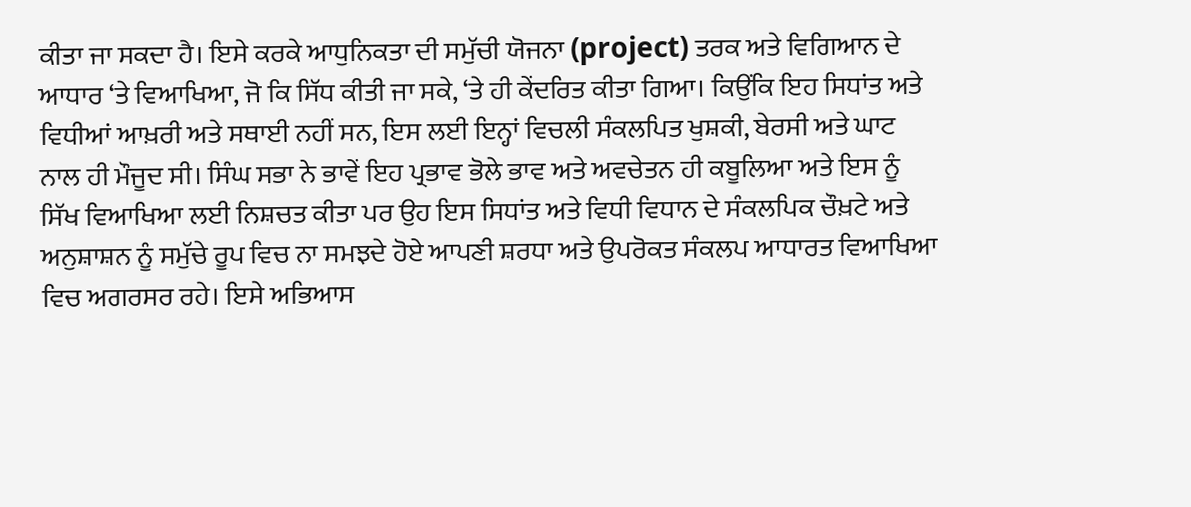ਕੀਤਾ ਜਾ ਸਕਦਾ ਹੈ। ਇਸੇ ਕਰਕੇ ਆਧੁਨਿਕਤਾ ਦੀ ਸਮੁੱਚੀ ਯੋਜਨਾ (project) ਤਰਕ ਅਤੇ ਵਿਗਿਆਨ ਦੇ ਆਧਾਰ ‘ਤੇ ਵਿਆਖਿਆ, ਜੋ ਕਿ ਸਿੱਧ ਕੀਤੀ ਜਾ ਸਕੇ, ‘ਤੇ ਹੀ ਕੇਂਦਰਿਤ ਕੀਤਾ ਗਿਆ। ਕਿਉਂਕਿ ਇਹ ਸਿਧਾਂਤ ਅਤੇ ਵਿਧੀਆਂ ਆਖ਼ਰੀ ਅਤੇ ਸਥਾਈ ਨਹੀਂ ਸਨ, ਇਸ ਲਈ ਇਨ੍ਹਾਂ ਵਿਚਲੀ ਸੰਕਲਪਿਤ ਖੁਸ਼ਕੀ, ਬੇਰਸੀ ਅਤੇ ਘਾਟ ਨਾਲ ਹੀ ਮੌਜੂਦ ਸੀ। ਸਿੰਘ ਸਭਾ ਨੇ ਭਾਵੇਂ ਇਹ ਪ੍ਰਭਾਵ ਭੋਲੇ ਭਾਵ ਅਤੇ ਅਵਚੇਤਨ ਹੀ ਕਬੂਲਿਆ ਅਤੇ ਇਸ ਨੂੰ ਸਿੱਖ ਵਿਆਖਿਆ ਲਈ ਨਿਸ਼ਚਤ ਕੀਤਾ ਪਰ ਉਹ ਇਸ ਸਿਧਾਂਤ ਅਤੇ ਵਿਧੀ ਵਿਧਾਨ ਦੇ ਸੰਕਲਪਿਕ ਚੌਖ਼ਟੇ ਅਤੇ ਅਨੁਸ਼ਾਸ਼ਨ ਨੂੰ ਸਮੁੱਚੇ ਰੂਪ ਵਿਚ ਨਾ ਸਮਝਦੇ ਹੋਏ ਆਪਣੀ ਸ਼ਰਧਾ ਅਤੇ ਉਪਰੋਕਤ ਸੰਕਲਪ ਆਧਾਰਤ ਵਿਆਖਿਆ ਵਿਚ ਅਗਰਸਰ ਰਹੇ। ਇਸੇ ਅਭਿਆਸ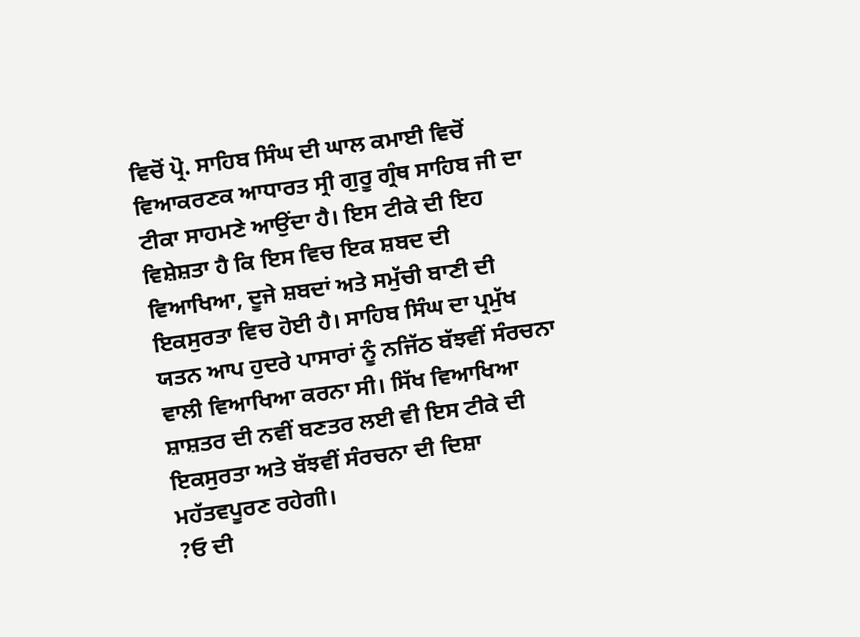ਵਿਚੋਂ ਪ੍ਰੋ. ਸਾਹਿਬ ਸਿੰਘ ਦੀ ਘਾਲ ਕਮਾਈ ਵਿਚੋਂ ਵਿਆਕਰਣਕ ਆਧਾਰਤ ਸ੍ਰੀ ਗੁਰੂ ਗ੍ਰੰਥ ਸਾਹਿਬ ਜੀ ਦਾ ਟੀਕਾ ਸਾਹਮਣੇ ਆਉਂਦਾ ਹੈ। ਇਸ ਟੀਕੇ ਦੀ ਇਹ ਵਿਸ਼ੇਸ਼ਤਾ ਹੈ ਕਿ ਇਸ ਵਿਚ ਇਕ ਸ਼ਬਦ ਦੀ ਵਿਆਖਿਆ, ਦੂਜੇ ਸ਼ਬਦਾਂ ਅਤੇ ਸਮੁੱਚੀ ਬਾਣੀ ਦੀ ਇਕਸੁਰਤਾ ਵਿਚ ਹੋਈ ਹੈ। ਸਾਹਿਬ ਸਿੰਘ ਦਾ ਪ੍ਰਮੁੱਖ ਯਤਨ ਆਪ ਹੁਦਰੇ ਪਾਸਾਰਾਂ ਨੂੰ ਨਜਿੱਠ ਬੱਝਵੀਂ ਸੰਰਚਨਾ ਵਾਲੀ ਵਿਆਖਿਆ ਕਰਨਾ ਸੀ। ਸਿੱਖ ਵਿਆਖਿਆ ਸ਼ਾਸ਼ਤਰ ਦੀ ਨਵੀਂ ਬਣਤਰ ਲਈ ਵੀ ਇਸ ਟੀਕੇ ਦੀ ਇਕਸੁਰਤਾ ਅਤੇ ਬੱਝਵੀਂ ਸੰਰਚਨਾ ਦੀ ਦਿਸ਼ਾ ਮਹੱਤਵਪੂਰਣ ਰਹੇਗੀ।
?ਓ ਦੀ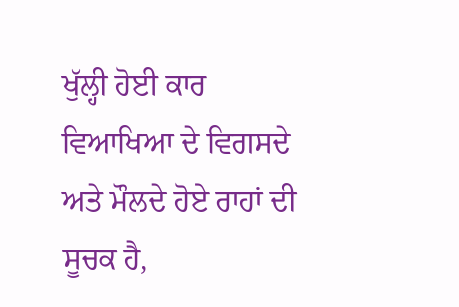ਖੁੱਲ੍ਹੀ ਹੋਈ ਕਾਰ ਵਿਆਖਿਆ ਦੇ ਵਿਗਸਦੇ ਅਤੇ ਮੌਲਦੇ ਹੋਏ ਰਾਹਾਂ ਦੀ ਸੂਚਕ ਹੈ,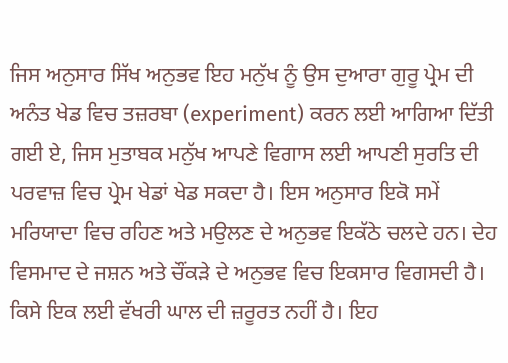ਜਿਸ ਅਨੁਸਾਰ ਸਿੱਖ ਅਨੁਭਵ ਇਹ ਮਨੁੱਖ ਨੂੰ ਉਸ ਦੁਆਰਾ ਗੁਰੂ ਪ੍ਰੇਮ ਦੀ ਅਨੰਤ ਖੇਡ ਵਿਚ ਤਜ਼ਰਬਾ (experiment) ਕਰਨ ਲਈ ਆਗਿਆ ਦਿੱਤੀ ਗਈ ਏ, ਜਿਸ ਮੁਤਾਬਕ ਮਨੁੱਖ ਆਪਣੇ ਵਿਗਾਸ ਲਈ ਆਪਣੀ ਸੁਰਤਿ ਦੀ ਪਰਵਾਜ਼ ਵਿਚ ਪ੍ਰੇਮ ਖੇਡਾਂ ਖੇਡ ਸਕਦਾ ਹੈ। ਇਸ ਅਨੁਸਾਰ ਇਕੋ ਸਮੇਂ ਮਰਿਯਾਦਾ ਵਿਚ ਰਹਿਣ ਅਤੇ ਮਉਲਣ ਦੇ ਅਨੁਭਵ ਇਕੱਠੇ ਚਲਦੇ ਹਨ। ਦੇਹ ਵਿਸਮਾਦ ਦੇ ਜਸ਼ਨ ਅਤੇ ਚੌਂਕੜੇ ਦੇ ਅਨੁਭਵ ਵਿਚ ਇਕਸਾਰ ਵਿਗਸਦੀ ਹੈ। ਕਿਸੇ ਇਕ ਲਈ ਵੱਖਰੀ ਘਾਲ ਦੀ ਜ਼ਰੂਰਤ ਨਹੀਂ ਹੈ। ਇਹ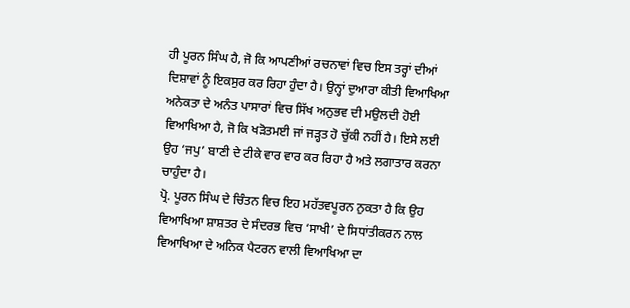ਹੀ ਪੂਰਨ ਸਿੰਘ ਹੈ, ਜੋ ਕਿ ਆਪਣੀਆਂ ਰਚਨਾਵਾਂ ਵਿਚ ਇਸ ਤਰ੍ਹਾਂ ਦੀਆਂ ਦਿਸ਼ਾਵਾਂ ਨੂੰ ਇਕਸੁਰ ਕਰ ਰਿਹਾ ਹੁੰਦਾ ਹੈ। ਉਨ੍ਹਾਂ ਦੁਆਰਾ ਕੀਤੀ ਵਿਆਖਿਆ ਅਨੇਕਤਾ ਦੇ ਅਨੰਤ ਪਾਸਾਰਾਂ ਵਿਚ ਸਿੱਖ ਅਨੁਭਵ ਦੀ ਮਉਲਦੀ ਹੋਈ ਵਿਆਖਿਆ ਹੈ, ਜੋ ਕਿ ਖੜੋਤਮਈ ਜਾਂ ਜੜ੍ਹਤ ਹੋ ਚੁੱਕੀ ਨਹੀਂ ਹੈ। ਇਸੇ ਲਈ ਉਹ ‘ਜਪੁ’ ਬਾਣੀ ਦੇ ਟੀਕੇ ਵਾਰ ਵਾਰ ਕਰ ਰਿਹਾ ਹੈ ਅਤੇ ਲਗਾਤਾਰ ਕਰਨਾ ਚਾਹੁੰਦਾ ਹੈ।
ਪ੍ਰੋ. ਪੂਰਨ ਸਿੰਘ ਦੇ ਚਿੰਤਨ ਵਿਚ ਇਹ ਮਹੱਤਵਪੂਰਨ ਨੁਕਤਾ ਹੈ ਕਿ ਉਹ ਵਿਆਖਿਆ ਸ਼ਾਸ਼ਤਰ ਦੇ ਸੰਦਰਭ ਵਿਚ ‘ਸਾਖੀ’ ਦੇ ਸਿਧਾਂਤੀਕਰਨ ਨਾਲ ਵਿਆਖਿਆ ਦੇ ਅਨਿਕ ਪੈਟਰਨ ਵਾਲੀ ਵਿਆਖਿਆ ਦਾ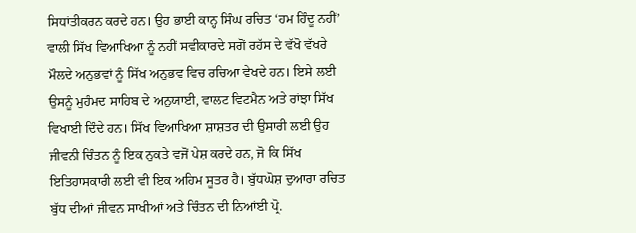ਸਿਧਾਂਤੀਕਰਨ ਕਰਦੇ ਹਨ। ਉਹ ਭਾਈ ਕਾਨ੍ਹ ਸਿੰਘ ਰਚਿਤ ‘ਹਮ ਹਿੰਦੂ ਨਹੀਂ’ ਵਾਲੀ ਸਿੱਖ ਵਿਆਖਿਆ ਨੂੰ ਨਹੀਂ ਸਵੀਕਾਰਦੇ ਸਗੋਂ ਰਹੱਸ ਦੇ ਵੱਖੋ ਵੱਖਰੇ ਮੌਲਦੇ ਅਨੁਭਵਾਂ ਨੂੰ ਸਿੱਖ ਅਨੁਭਵ ਵਿਚ ਰਚਿਆ ਵੇਖਦੇ ਹਨ। ਇਸੇ ਲਈ ਉਸਨੂੰ ਮੁਹੰਮਦ ਸਾਹਿਬ ਦੇ ਅਨੁਯਾਈ, ਵਾਲਟ ਵਿਟਮੈਨ ਅਤੇ ਰਾਂਝਾ ਸਿੱਖ ਵਿਖਾਈ ਦਿੰਦੇ ਹਨ। ਸਿੱਖ ਵਿਆਖਿਆ ਸ਼ਾਸ਼ਤਰ ਦੀ ਉਸਾਰੀ ਲਈ ਉਹ ਜੀਵਨੀ ਚਿੰਤਨ ਨੂੰ ਇਕ ਨੁਕਤੇ ਵਜੋਂ ਪੇਸ਼ ਕਰਦੇ ਹਨ, ਜੋ ਕਿ ਸਿੱਖ ਇਤਿਹਾਸਕਾਰੀ ਲਈ ਵੀ ਇਕ ਅਹਿਮ ਸੂਤਰ ਹੈ। ਬੁੱਧਘੋਸ਼ ਦੁਆਰਾ ਰਚਿਤ ਬੁੱਧ ਦੀਆਂ ਜੀਵਨ ਸਾਖੀਆਂ ਅਤੇ ਚਿੰਤਨ ਦੀ ਨਿਆਂਈ ਪ੍ਰੋ.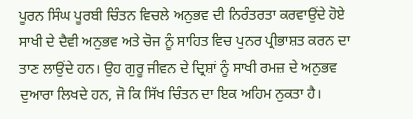ਪੂਰਨ ਸਿੰਘ ਪੂਰਬੀ ਚਿੰਤਨ ਵਿਚਲੇ ਅਨੁਭਵ ਦੀ ਨਿਰੰਤਰਤਾ ਕਰਵਾਉਂਦੇ ਹੋਏ ਸਾਖੀ ਦੇ ਦੈਵੀ ਅਨੁਭਵ ਅਤੇ ਚੋਜ ਨੂੰ ਸਾਹਿਤ ਵਿਚ ਪੁਨਰ ਪ੍ਰੀਭਾਸ਼ਤ ਕਰਨ ਦਾ ਤਾਣ ਲਾਉਂਦੇ ਹਨ। ਉਹ ਗੁਰੂ ਜੀਵਨ ਦੇ ਦ੍ਰਿਸ਼ਾਂ ਨੂੰ ਸਾਖੀ ਰਮਜ਼ ਦੇ ਅਨੁਭਵ ਦੁਆਰਾ ਲਿਖਦੇ ਹਨ, ਜੋ ਕਿ ਸਿੱਖ ਚਿੰਤਨ ਦਾ ਇਕ ਅਹਿਮ ਨੁਕਤਾ ਹੈ।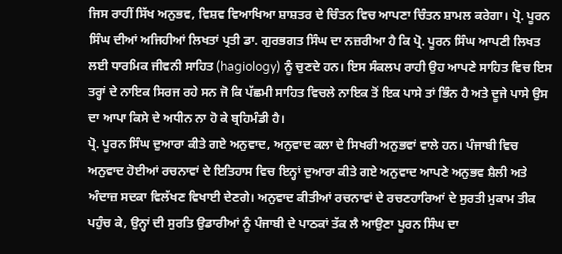ਜਿਸ ਰਾਹੀਂ ਸਿੱਖ ਅਨੁਭਵ, ਵਿਸ਼ਵ ਵਿਆਖਿਆ ਸ਼ਾਸ਼ਤਰ ਦੇ ਚਿੰਤਨ ਵਿਚ ਆਪਣਾ ਚਿੰਤਨ ਸ਼ਾਮਲ ਕਰੇਗਾ। ਪ੍ਰੋ. ਪੂਰਨ ਸਿੰਘ ਦੀਆਂ ਅਜਿਹੀਆਂ ਲਿਖਤਾਂ ਪ੍ਰਤੀ ਡਾ. ਗੁਰਭਗਤ ਸਿੰਘ ਦਾ ਨਜ਼ਰੀਆ ਹੈ ਕਿ ਪ੍ਰੋ. ਪੂਰਨ ਸਿੰਘ ਆਪਣੀ ਲਿਖਤ ਲਈ ਧਾਰਮਿਕ ਜੀਵਨੀ ਸਾਹਿਤ (hagiology) ਨੂੰ ਚੁਣਦੇ ਹਨ। ਇਸ ਸੰਕਲਪ ਰਾਹੀ ਉਹ ਆਪਣੇ ਸਾਹਿਤ ਵਿਚ ਇਸ ਤਰ੍ਹਾਂ ਦੇ ਨਾਇਕ ਸਿਰਜ ਰਹੇ ਸਨ ਜੋ ਕਿ ਪੱਛਮੀ ਸਾਹਿਤ ਵਿਚਲੇ ਨਾਇਕ ਤੋਂ ਇਕ ਪਾਸੇ ਤਾਂ ਭਿੰਨ ਹੈ ਅਤੇ ਦੂਜੇ ਪਾਸੇ ਉਸ ਦਾ ਆਪਾ ਕਿਸੇ ਦੇ ਅਧੀਨ ਨਾ ਹੋ ਕੇ ਬ੍ਰਹਿਮੰਡੀ ਹੈ।
ਪ੍ਰੋ. ਪੂਰਨ ਸਿੰਘ ਦੁਆਰਾ ਕੀਤੇ ਗਏ ਅਨੁਵਾਦ, ਅਨੁਵਾਦ ਕਲਾ ਦੇ ਸਿਖਰੀ ਅਨੁਭਵਾਂ ਵਾਲੇ ਹਨ। ਪੰਜਾਬੀ ਵਿਚ ਅਨੁਵਾਦ ਹੋਈਆਂ ਰਚਨਾਵਾਂ ਦੇ ਇਤਿਹਾਸ ਵਿਚ ਇਨ੍ਹਾਂ ਦੁਆਰਾ ਕੀਤੇ ਗਏ ਅਨੁਵਾਦ ਆਪਣੇ ਅਨੁਭਵ ਸ਼ੈਲੀ ਅਤੇ ਅੰਦਾਜ਼ ਸਦਕਾ ਵਿਲੱਖਣ ਵਿਖਾਈ ਦੇਣਗੇ। ਅਨੁਵਾਦ ਕੀਤੀਆਂ ਰਚਨਾਵਾਂ ਦੇ ਰਚਣਹਾਰਿਆਂ ਦੇ ਸੁਰਤੀ ਮੁਕਾਮ ਤੀਕ ਪਹੁੰਚ ਕੇ, ਉਨ੍ਹਾਂ ਦੀ ਸੁਰਤਿ ਉਡਾਰੀਆਂ ਨੂੰ ਪੰਜਾਬੀ ਦੇ ਪਾਠਕਾਂ ਤੱਕ ਲੈ ਆਉਣਾ ਪੂਰਨ ਸਿੰਘ ਦਾ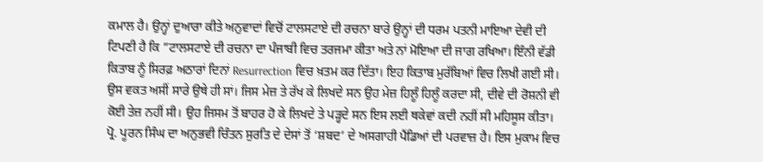ਕਮਾਲ ਹੈ। ਉਨ੍ਹਾਂ ਦੁਆਰਾ ਕੀਤੇ ਅਨੁਵਾਦਾਂ ਵਿਚੋਂ ਟਾਲਸਟਾਏ ਦੀ ਰਚਨਾ ਬਾਰੇ ਉਨ੍ਹਾਂ ਦੀ ਧਰਮ ਪਤਨੀ ਮਾਇਆ ਦੇਵੀ ਦੀ ਟਿਪਣੀ ਹੈ ਕਿ ”ਟਾਲਸਟਾਏ ਦੀ ਰਚਨਾ ਦਾ ਪੰਜਾਬੀ ਵਿਚ ਤਰਜਮਾ ਕੀਤਾ ਅਤੇ ਨਾਂ ਮੋਇਆ ਦੀ ਜਾਗ ਰਖਿਆ। ਇੰਨੀ ਵੱਡੀ ਕਿਤਾਬ ਨੂੰ ਸਿਰਫ਼ ਅਠਾਰਾਂ ਦਿਨਾਂ Resurrection ਵਿਚ ਖ਼ਤਮ ਕਰ ਦਿੱਤਾ। ਇਹ ਕਿਤਾਬ ਮੁਰੱਬਿਆਂ ਵਿਚ ਲਿਖੀ ਗਈ ਸੀ। ਉਸ ਵਕਤ ਅਸੀਂ ਸਾਰੇ ਉਥੇ ਹੀ ਸਾਂ। ਜਿਸ ਮੇਜ਼ ਤੇ ਰੱਖ ਕੇ ਲਿਖਦੇ ਸਨ ਉਹ ਮੇਜ਼ ਹਿਲੂੰ ਹਿਲੂੰ ਕਰਦਾ ਸੀ, ਦੀਵੇ ਦੀ ਰੋਸ਼ਨੀ ਵੀ ਕੋਈ ਤੇਜ਼ ਨਹੀਂ ਸੀ। ਉਹ ਜਿਸਮ ਤੋਂ ਬਾਹਰ ਹੋ ਕੇ ਲਿਖਦੇ ਤੇ ਪੜ੍ਹਦੇ ਸਨ ਇਸ ਲਈ ਥਕੇਵਾਂ ਕਦੀ ਨਹੀਂ ਸੀ ਮਹਿਸੂਸ ਕੀਤਾ।
ਪ੍ਰੋ. ਪੂਰਨ ਸਿੰਘ ਦਾ ਅਨੁਭਵੀ ਚਿੰਤਨ ਸੁਰਤਿ ਦੇ ਦੇਸਾਂ ਤੋਂ ‘ਸ਼ਬਦ’ ਦੇ ਅਸਗਾਹੀ ਪੈਂਡਿਆਂ ਦੀ ਪਰਵਾਜ਼ ਹੈ। ਇਸ ਮੁਕਾਮ ਵਿਚ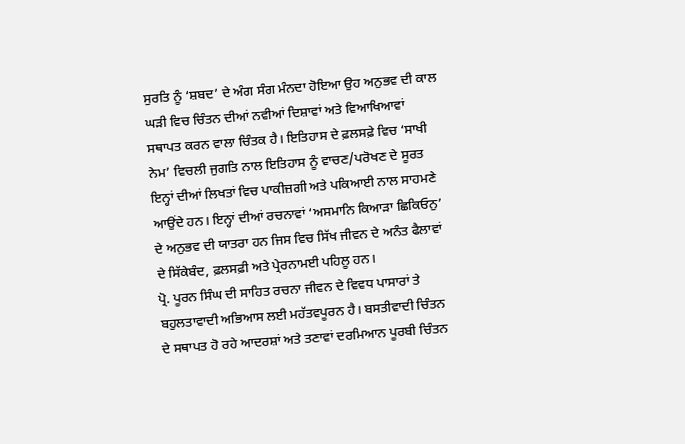ਸੁਰਤਿ ਨੂੰ ‘ਸ਼ਬਦ’ ਦੇ ਅੰਗ ਸੰਗ ਮੰਨਦਾ ਹੋਇਆ ਉਹ ਅਨੁਭਵ ਦੀ ਕਾਲ ਘੜੀ ਵਿਚ ਚਿੰਤਨ ਦੀਆਂ ਨਵੀਆਂ ਦਿਸ਼ਾਵਾਂ ਅਤੇ ਵਿਆਖਿਆਵਾਂ ਸਥਾਪਤ ਕਰਨ ਵਾਲਾ ਚਿੰਤਕ ਹੈ। ਇਤਿਹਾਸ ਦੇ ਫ਼ਲਸਫ਼ੇ ਵਿਚ ‘ਸਾਖੀ ਨੇਮ’ ਵਿਚਲੀ ਜੁਗਤਿ ਨਾਲ ਇਤਿਹਾਸ ਨੂੰ ਵਾਚਣ/ਪਰੋਖਣ ਦੇ ਸੂਰਤ ਇਨ੍ਹਾਂ ਦੀਆਂ ਲਿਖਤਾਂ ਵਿਚ ਪਾਕੀਜ਼ਗੀ ਅਤੇ ਪਕਿਆਈ ਨਾਲ ਸਾਹਮਣੇ ਆਉਂਦੇ ਹਨ। ਇਨ੍ਹਾਂ ਦੀਆਂ ਰਚਨਾਵਾਂ ‘ਅਸਮਾਨਿ ਕਿਆੜਾ ਛਿਕਿਓਨੁ’ ਦੇ ਅਨੁਭਵ ਦੀ ਯਾਤਰਾ ਹਨ ਜਿਸ ਵਿਚ ਸਿੱਖ ਜੀਵਨ ਦੇ ਅਨੰਤ ਫੈਲਾਵਾਂ ਦੇ ਸਿੱਕੇਬੰਦ, ਫ਼ਲਸਫ਼ੀ ਅਤੇ ਪ੍ਰੇਰਨਾਮਈ ਪਹਿਲੂ ਹਨ।
ਪ੍ਰੋ. ਪੂਰਨ ਸਿੰਘ ਦੀ ਸਾਹਿਤ ਰਚਨਾ ਜੀਵਨ ਦੇ ਵਿਵਧ ਪਾਸਾਰਾਂ ਤੇ ਬਹੁਲਤਾਵਾਦੀ ਅਭਿਆਸ ਲਈ ਮਹੱਤਵਪੂਰਨ ਹੈ। ਬਸਤੀਵਾਦੀ ਚਿੰਤਨ ਦੇ ਸਥਾਪਤ ਹੋ ਰਹੇ ਆਦਰਸ਼ਾਂ ਅਤੇ ਤਣਾਵਾਂ ਦਰਮਿਆਨ ਪੂਰਬੀ ਚਿੰਤਨ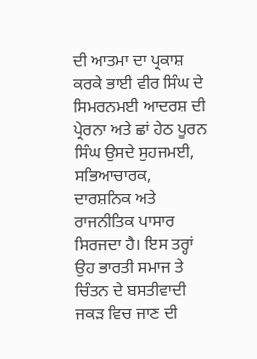ਦੀ ਆਤਮਾ ਦਾ ਪ੍ਰਕਾਸ਼ ਕਰਕੇ ਭਾਈ ਵੀਰ ਸਿੰਘ ਦੇ ਸਿਮਰਨਮਈ ਆਦਰਸ਼ ਦੀ ਪ੍ਰੇਰਨਾ ਅਤੇ ਛਾਂ ਹੇਠ ਪੂਰਨ ਸਿੰਘ ਉਸਦੇ ਸੁਹਜਮਈ, ਸਭਿਆਚਾਰਕ, ਦਾਰਸ਼ਨਿਕ ਅਤੇ ਰਾਜਨੀਤਿਕ ਪਾਸਾਰ ਸਿਰਜਦਾ ਹੈ। ਇਸ ਤਰ੍ਹਾਂ ਉਹ ਭਾਰਤੀ ਸਮਾਜ ਤੇ ਚਿੰਤਨ ਦੇ ਬਸਤੀਵਾਦੀ ਜਕੜ ਵਿਚ ਜਾਣ ਦੀ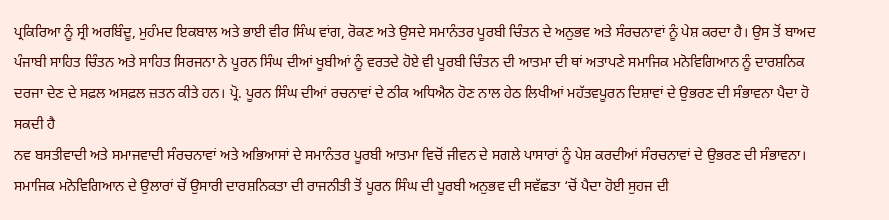ਪ੍ਰਕਿਰਿਆ ਨੂੰ ਸ੍ਰੀ ਅਰਬਿੰਦੂ, ਮੁਹੰਮਦ ਇਕਬਾਲ ਅਤੇ ਭਾਈ ਵੀਰ ਸਿੰਘ ਵਾਂਗ, ਰੋਕਣ ਅਤੇ ਉਸਦੇ ਸਮਾਨੰਤਰ ਪੂਰਬੀ ਚਿੰਤਨ ਦੇ ਅਨੁਭਵ ਅਤੇ ਸੰਰਚਨਾਵਾਂ ਨੂੰ ਪੇਸ਼ ਕਰਦਾ ਹੈ। ਉਸ ਤੋਂ ਬਾਅਦ ਪੰਜਾਬੀ ਸਾਹਿਤ ਚਿੰਤਨ ਅਤੇ ਸਾਹਿਤ ਸਿਰਜਨਾ ਨੇ ਪੂਰਨ ਸਿੰਘ ਦੀਆਂ ਖੂਬੀਆਂ ਨੂੰ ਵਰਤਦੇ ਹੋਏ ਵੀ ਪੂਰਬੀ ਚਿੰਤਨ ਦੀ ਆਤਮਾ ਦੀ ਥਾਂ ਅਤਾਪਣੇ ਸਮਾਜਿਕ ਮਨੋਵਿਗਿਆਨ ਨੂੰ ਦਾਰਸ਼ਨਿਕ ਦਰਜਾ ਦੇਣ ਦੇ ਸਫ਼ਲ ਅਸਫ਼ਲ ਜ਼ਤਨ ਕੀਤੇ ਹਨ। ਪ੍ਰੋ. ਪੂਰਨ ਸਿੰਘ ਦੀਆਂ ਰਚਨਾਵਾਂ ਦੇ ਠੀਕ ਅਧਿਐਨ ਹੋਣ ਨਾਲ ਹੇਠ ਲਿਖੀਆਂ ਮਹੱਤਵਪੂਰਨ ਦਿਸ਼ਾਵਾਂ ਦੇ ਉਭਰਣ ਦੀ ਸੰਭਾਵਨਾ ਪੈਦਾ ਹੋ ਸਕਦੀ ਹੈ
ਨਵ ਬਸਤੀਵਾਦੀ ਅਤੇ ਸਮਾਜਵਾਦੀ ਸੰਰਚਨਾਵਾਂ ਅਤੇ ਅਭਿਆਸਾਂ ਦੇ ਸਮਾਨੰਤਰ ਪੂਰਬੀ ਆਤਮਾ ਵਿਚੋਂ ਜੀਵਨ ਦੇ ਸਗਲੇ ਪਾਸਾਰਾਂ ਨੂੰ ਪੇਸ਼ ਕਰਦੀਆਂ ਸੰਰਚਨਾਵਾਂ ਦੇ ਉਭਰਣ ਦੀ ਸੰਭਾਵਨਾ।
ਸਮਾਜਿਕ ਮਨੋਵਿਗਿਆਨ ਦੇ ਉਲਾਰਾਂ ਚੋਂ ਉਸਾਰੀ ਦਾਰਸ਼ਨਿਕਤਾ ਦੀ ਰਾਜਨੀਤੀ ਤੋਂ ਪੂਰਨ ਸਿੰਘ ਦੀ ਪੂਰਬੀ ਅਨੁਭਵ ਦੀ ਸਵੱਛਤਾ ‘ਚੋਂ ਪੈਦਾ ਹੋਈ ਸੁਹਜ ਦੀ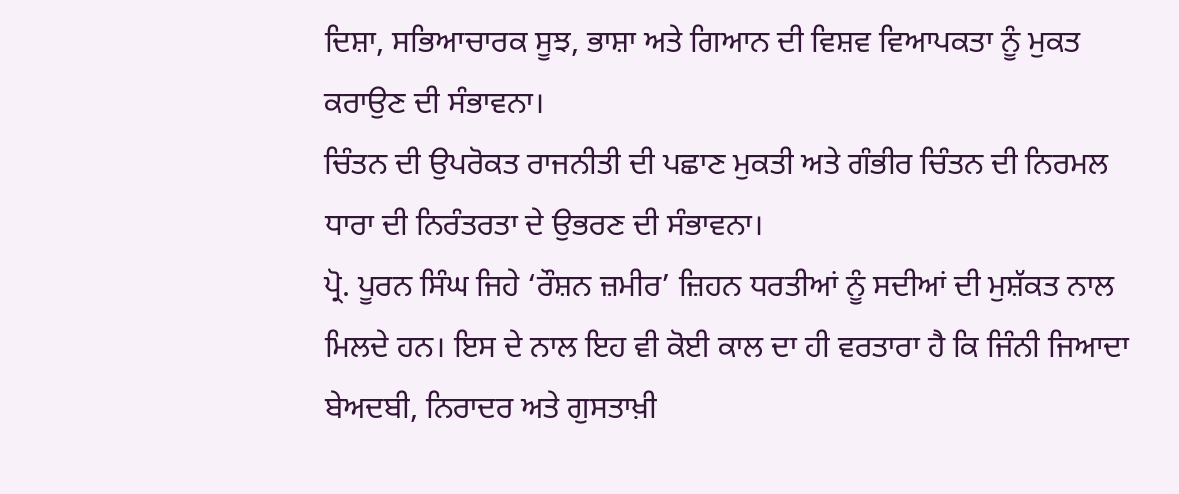ਦਿਸ਼ਾ, ਸਭਿਆਚਾਰਕ ਸੂਝ, ਭਾਸ਼ਾ ਅਤੇ ਗਿਆਨ ਦੀ ਵਿਸ਼ਵ ਵਿਆਪਕਤਾ ਨੂੰ ਮੁਕਤ ਕਰਾਉਣ ਦੀ ਸੰਭਾਵਨਾ।
ਚਿੰਤਨ ਦੀ ਉਪਰੋਕਤ ਰਾਜਨੀਤੀ ਦੀ ਪਛਾਣ ਮੁਕਤੀ ਅਤੇ ਗੰਭੀਰ ਚਿੰਤਨ ਦੀ ਨਿਰਮਲ ਧਾਰਾ ਦੀ ਨਿਰੰਤਰਤਾ ਦੇ ਉਭਰਣ ਦੀ ਸੰਭਾਵਨਾ।
ਪ੍ਰੋ. ਪੂਰਨ ਸਿੰਘ ਜਿਹੇ ‘ਰੌਸ਼ਨ ਜ਼ਮੀਰ’ ਜ਼ਿਹਨ ਧਰਤੀਆਂ ਨੂੰ ਸਦੀਆਂ ਦੀ ਮੁਸ਼ੱਕਤ ਨਾਲ ਮਿਲਦੇ ਹਨ। ਇਸ ਦੇ ਨਾਲ ਇਹ ਵੀ ਕੋਈ ਕਾਲ ਦਾ ਹੀ ਵਰਤਾਰਾ ਹੈ ਕਿ ਜਿੰਨੀ ਜਿਆਦਾ ਬੇਅਦਬੀ, ਨਿਰਾਦਰ ਅਤੇ ਗੁਸਤਾਖ਼ੀ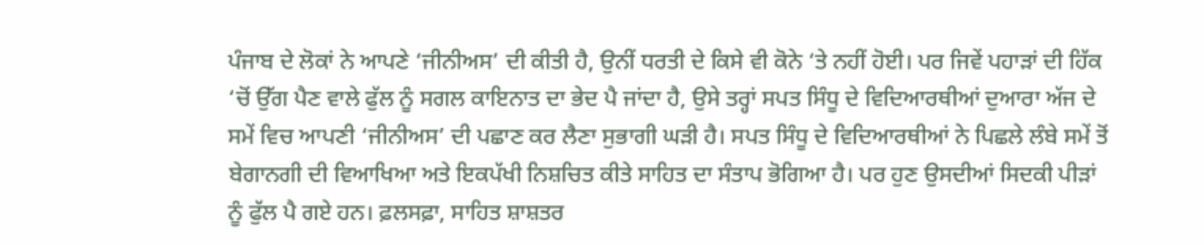ਪੰਜਾਬ ਦੇ ਲੋਕਾਂ ਨੇ ਆਪਣੇ ‘ਜੀਨੀਅਸ’ ਦੀ ਕੀਤੀ ਹੈ, ਉਨੀਂ ਧਰਤੀ ਦੇ ਕਿਸੇ ਵੀ ਕੋਨੇ ‘ਤੇ ਨਹੀਂ ਹੋਈ। ਪਰ ਜਿਵੇਂ ਪਹਾੜਾਂ ਦੀ ਹਿੱਕ ‘ਚੋਂ ਉੱਗ ਪੈਣ ਵਾਲੇ ਫੁੱਲ ਨੂੰ ਸਗਲ ਕਾਇਨਾਤ ਦਾ ਭੇਦ ਪੈ ਜਾਂਦਾ ਹੈ, ਉਸੇ ਤਰ੍ਹਾਂ ਸਪਤ ਸਿੰਧੂ ਦੇ ਵਿਦਿਆਰਥੀਆਂ ਦੁਆਰਾ ਅੱਜ ਦੇ ਸਮੇਂ ਵਿਚ ਆਪਣੀ ‘ਜੀਨੀਅਸ’ ਦੀ ਪਛਾਣ ਕਰ ਲੈਣਾ ਸੁਭਾਗੀ ਘੜੀ ਹੈ। ਸਪਤ ਸਿੰਧੂ ਦੇ ਵਿਦਿਆਰਥੀਆਂ ਨੇ ਪਿਛਲੇ ਲੰਬੇ ਸਮੇਂ ਤੋਂ ਬੇਗਾਨਗੀ ਦੀ ਵਿਆਖਿਆ ਅਤੇ ਇਕਪੱਖੀ ਨਿਸ਼ਚਿਤ ਕੀਤੇ ਸਾਹਿਤ ਦਾ ਸੰਤਾਪ ਭੋਗਿਆ ਹੈ। ਪਰ ਹੁਣ ਉਸਦੀਆਂ ਸਿਦਕੀ ਪੀੜਾਂ ਨੂੰ ਫੁੱਲ ਪੈ ਗਏ ਹਨ। ਫ਼ਲਸਫ਼ਾ, ਸਾਹਿਤ ਸ਼ਾਸ਼ਤਰ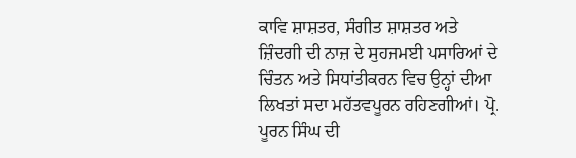ਕਾਵਿ ਸ਼ਾਸ਼ਤਰ, ਸੰਗੀਤ ਸ਼ਾਸ਼ਤਰ ਅਤੇ ਜ਼ਿੰਦਗੀ ਦੀ ਨਾਜ਼ ਦੇ ਸੁਹਜਮਈ ਪਸਾਰਿਆਂ ਦੇ ਚਿੰਤਨ ਅਤੇ ਸਿਧਾਂਤੀਕਰਨ ਵਿਚ ਉਨ੍ਹਾਂ ਦੀਆ ਲਿਖਤਾਂ ਸਦਾ ਮਹੱਤਵਪੂਰਨ ਰਹਿਣਗੀਆਂ। ਪ੍ਰੋ. ਪੂਰਨ ਸਿੰਘ ਦੀ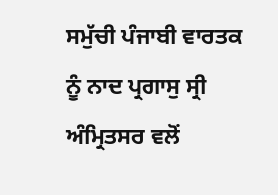ਸਮੁੱਚੀ ਪੰਜਾਬੀ ਵਾਰਤਕ ਨੂੰ ਨਾਦ ਪ੍ਰਗਾਸੁ ਸ੍ਰੀ ਅੰਮ੍ਰਿਤਸਰ ਵਲੋਂ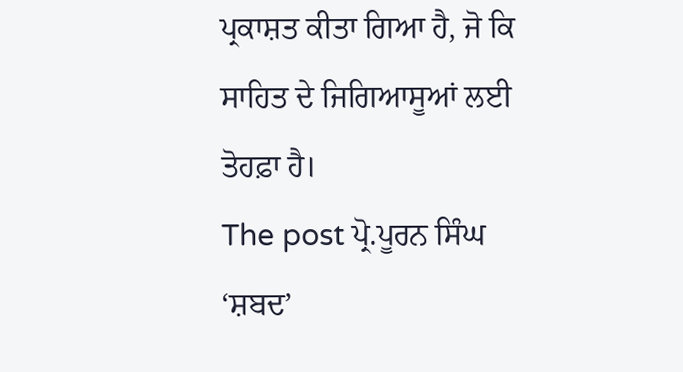ਪ੍ਰਕਾਸ਼ਤ ਕੀਤਾ ਗਿਆ ਹੈ, ਜੋ ਕਿ ਸਾਹਿਤ ਦੇ ਜਿਗਿਆਸੂਆਂ ਲਈ ਤੋਹਫ਼ਾ ਹੈ।
The post ਪ੍ਰੋ.ਪੂਰਨ ਸਿੰਘ ‘ਸ਼ਬਦ’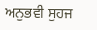ਅਨੁਭਵੀ ਸੁਹਜ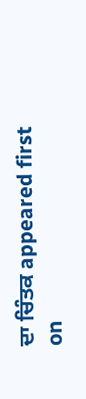ਦਾ ਚਿੰਤਕ appeared first on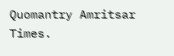Quomantry Amritsar Times.